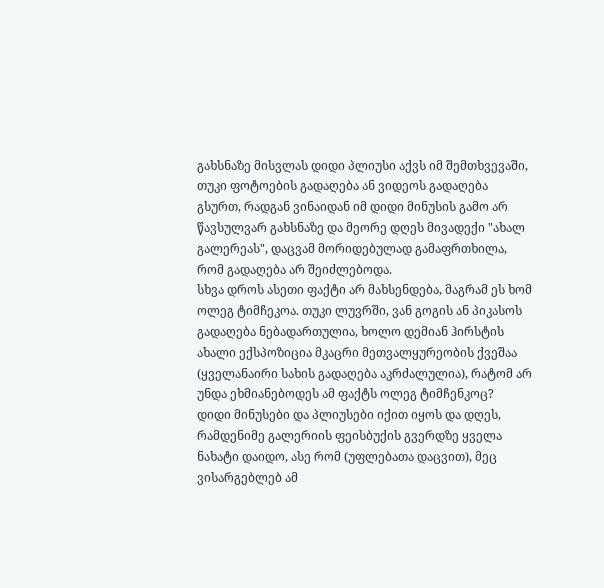გახსნაზე მისვლას დიდი პლიუსი აქვს იმ შემთხვევაში, თუკი ფოტოების გადაღება ან ვიდეოს გადაღება გსურთ, რადგან ვინაიდან იმ დიდი მინუსის გამო არ წავსულვარ გახსნაზე და მეორე დღეს მივადექი "ახალ გალერეას", დაცვამ მორიდებულად გამაფრთხილა, რომ გადაღება არ შეიძლებოდა.
სხვა დროს ასეთი ფაქტი არ მახსენდება, მაგრამ ეს ხომ ოლეგ ტიმჩეკოა. თუკი ლუვრში, ვან გოგის ან პიკასოს გადაღება ნებადართულია, ხოლო დემიან ჰირსტის ახალი ექსპოზიცია მკაცრი მეთვალყურეობის ქვეშაა (ყველანაირი სახის გადაღება აკრძალულია), რატომ არ უნდა ეხმიანებოდეს ამ ფაქტს ოლეგ ტიმჩენკოც?
დიდი მინუსები და პლიუსები იქით იყოს და დღეს, რამდენიმე გალერიის ფეისბუქის გვერდზე ყველა ნახატი დაიდო, ასე რომ (უფლებათა დაცვით), მეც ვისარგებლებ ამ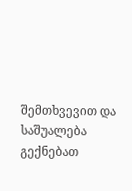შემთხვევით და საშუალება გექნებათ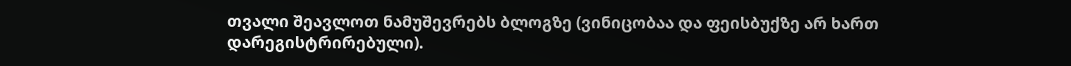თვალი შეავლოთ ნამუშევრებს ბლოგზე (ვინიცობაა და ფეისბუქზე არ ხართ დარეგისტრირებული).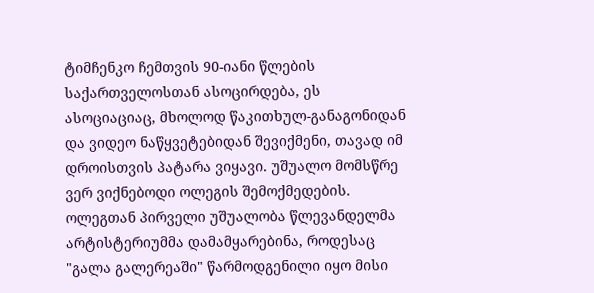ტიმჩენკო ჩემთვის 90-იანი წლების საქართველოსთან ასოცირდება, ეს ასოციაციაც, მხოლოდ წაკითხულ-განაგონიდან და ვიდეო ნაწყვეტებიდან შევიქმენი, თავად იმ დროისთვის პატარა ვიყავი. უშუალო მომსწრე ვერ ვიქნებოდი ოლეგის შემოქმედების. ოლეგთან პირველი უშუალობა წლევანდელმა არტისტერიუმმა დამამყარებინა, როდესაც "გალა გალერეაში" წარმოდგენილი იყო მისი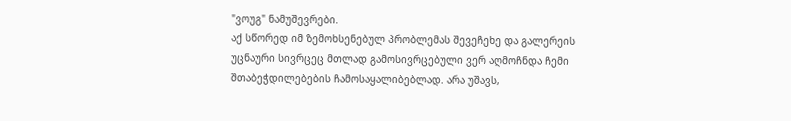"ვოუგ" ნამუშევრები.
აქ სწორედ იმ ზემოხსენებულ პრობლემას შევეჩეხე და გალერეის უცნაური სივრცეც მთლად გამოსივრცებული ვერ აღმოჩნდა ჩემი შთაბეჭდილებების ჩამოსაყალიბებლად. არა უშავს,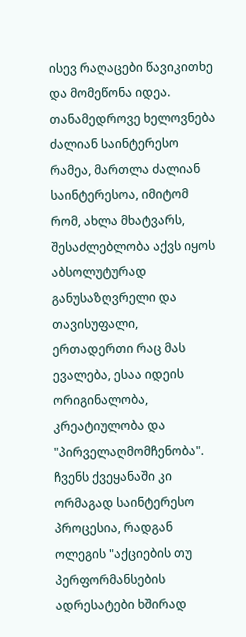ისევ რაღაცები წავიკითხე და მომეწონა იდეა.
თანამედროვე ხელოვნება ძალიან საინტერესო რამეა, მართლა ძალიან საინტერესოა, იმიტომ რომ, ახლა მხატვარს, შესაძლებლობა აქვს იყოს აბსოლუტურად განუსაზღვრელი და თავისუფალი, ერთადერთი რაც მას ევალება, ესაა იდეის ორიგინალობა, კრეატიულობა და "პირველაღმომჩენობა".
ჩვენს ქვეყანაში კი ორმაგად საინტერესო პროცესია, რადგან ოლეგის "აქციების თუ პერფორმანსების ადრესატები ხშირად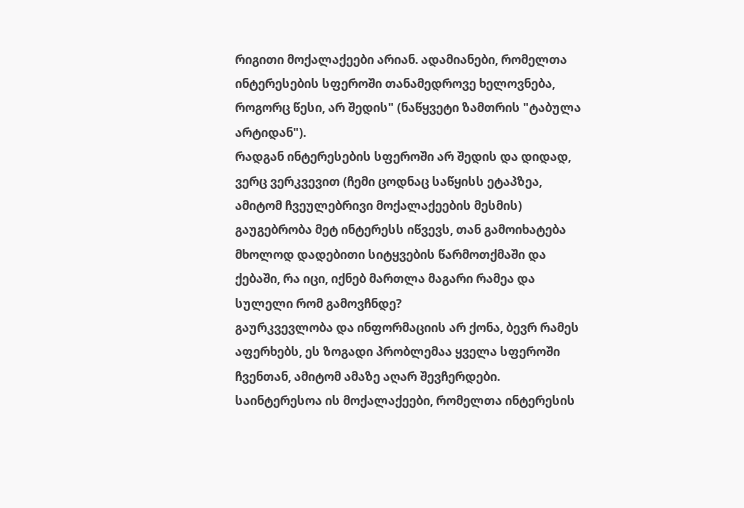რიგითი მოქალაქეები არიან. ადამიანები, რომელთა ინტერესების სფეროში თანამედროვე ხელოვნება, როგორც წესი, არ შედის" (ნაწყვეტი ზამთრის "ტაბულა არტიდან").
რადგან ინტერესების სფეროში არ შედის და დიდად, ვერც ვერკვევით (ჩემი ცოდნაც საწყისს ეტაპზეა, ამიტომ ჩვეულებრივი მოქალაქეების მესმის) გაუგებრობა მეტ ინტერესს იწვევს, თან გამოიხატება მხოლოდ დადებითი სიტყვების წარმოთქმაში და ქებაში, რა იცი, იქნებ მართლა მაგარი რამეა და სულელი რომ გამოვჩნდე?
გაურკვევლობა და ინფორმაციის არ ქონა, ბევრ რამეს აფერხებს, ეს ზოგადი პრობლემაა ყველა სფეროში ჩვენთან, ამიტომ ამაზე აღარ შევჩერდები.
საინტერესოა ის მოქალაქეები, რომელთა ინტერესის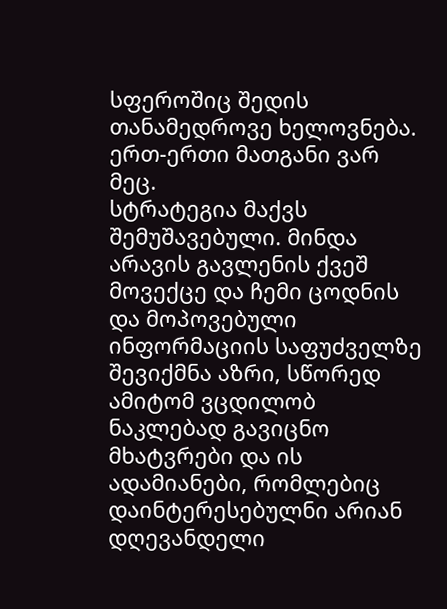სფეროშიც შედის თანამედროვე ხელოვნება. ერთ-ერთი მათგანი ვარ მეც.
სტრატეგია მაქვს შემუშავებული. მინდა არავის გავლენის ქვეშ მოვექცე და ჩემი ცოდნის და მოპოვებული ინფორმაციის საფუძველზე შევიქმნა აზრი, სწორედ ამიტომ ვცდილობ ნაკლებად გავიცნო მხატვრები და ის ადამიანები, რომლებიც დაინტერესებულნი არიან დღევანდელი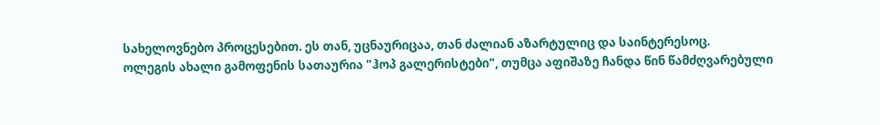სახელოვნებო პროცესებით. ეს თან, უცნაურიცაა, თან ძალიან აზარტულიც და საინტერესოც.
ოლეგის ახალი გამოფენის სათაურია "ჰოპ გალერისტები", თუმცა აფიშაზე ჩანდა წინ წამძღვარებული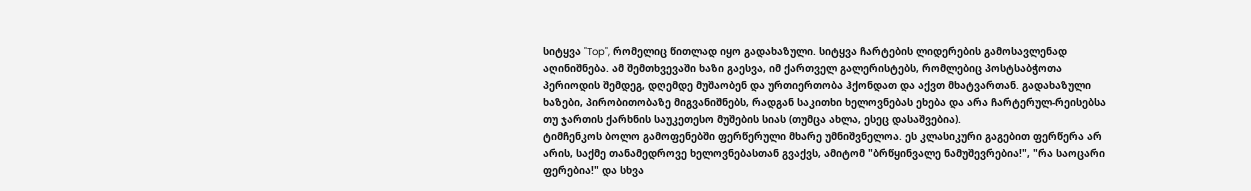სიტყვა "Top", რომელიც წითლად იყო გადახაზული. სიტყვა ჩარტების ლიდერების გამოსავლენად აღინიშნება. ამ შემთხვევაში ხაზი გაესვა, იმ ქართველ გალერისტებს, რომლებიც პოსტსაბჭოთა პერიოდის შემდეგ, დღემდე მუშაობენ და ურთიერთობა ჰქონდათ და აქვთ მხატვართან. გადახაზული ხაზები, პირობითობაზე მიგვანიშნებს, რადგან საკითხი ხელოვნებას ეხება და არა ჩარტერულ-რეისებსა თუ ჯართის ქარხნის საუკეთესო მუშების სიას (თუმცა ახლა, ესეც დასაშვებია).
ტიმჩენკოს ბოლო გამოფენებში ფერწერული მხარე უმნიშვნელოა. ეს კლასიკური გაგებით ფერწერა არ არის, საქმე თანამედროვე ხელოვნებასთან გვაქვს, ამიტომ "ბრწყინვალე ნამუშევრებია!", "რა საოცარი ფერებია!" და სხვა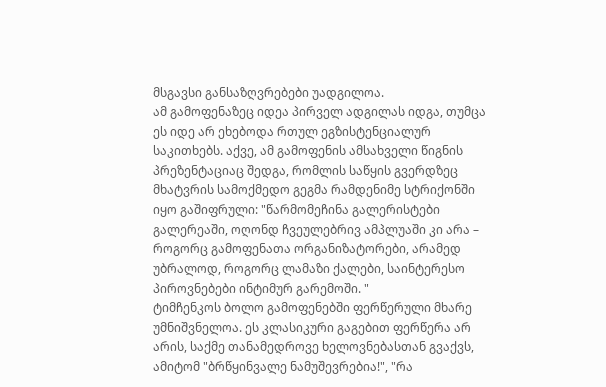მსგავსი განსაზღვრებები უადგილოა.
ამ გამოფენაზეც იდეა პირველ ადგილას იდგა, თუმცა ეს იდე არ ეხებოდა რთულ ეგზისტენციალურ საკითხებს. აქვე, ამ გამოფენის ამსახველი წიგნის პრეზენტაციაც შედგა, რომლის საწყის გვერდზეც მხატვრის სამოქმედო გეგმა რამდენიმე სტრიქონში იყო გაშიფრული: "წარმომეჩინა გალერისტები გალერეაში, ოღონდ ჩვეულებრივ ამპლუაში კი არა – როგორც გამოფენათა ორგანიზატორები, არამედ უბრალოდ, როგორც ლამაზი ქალები, საინტერესო პიროვნებები ინტიმურ გარემოში. "
ტიმჩენკოს ბოლო გამოფენებში ფერწერული მხარე უმნიშვნელოა. ეს კლასიკური გაგებით ფერწერა არ არის, საქმე თანამედროვე ხელოვნებასთან გვაქვს, ამიტომ "ბრწყინვალე ნამუშევრებია!", "რა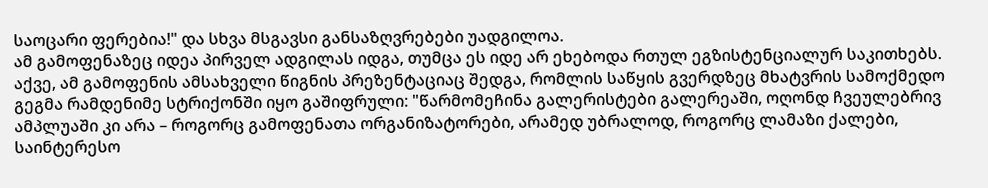საოცარი ფერებია!" და სხვა მსგავსი განსაზღვრებები უადგილოა.
ამ გამოფენაზეც იდეა პირველ ადგილას იდგა, თუმცა ეს იდე არ ეხებოდა რთულ ეგზისტენციალურ საკითხებს. აქვე, ამ გამოფენის ამსახველი წიგნის პრეზენტაციაც შედგა, რომლის საწყის გვერდზეც მხატვრის სამოქმედო გეგმა რამდენიმე სტრიქონში იყო გაშიფრული: "წარმომეჩინა გალერისტები გალერეაში, ოღონდ ჩვეულებრივ ამპლუაში კი არა – როგორც გამოფენათა ორგანიზატორები, არამედ უბრალოდ, როგორც ლამაზი ქალები, საინტერესო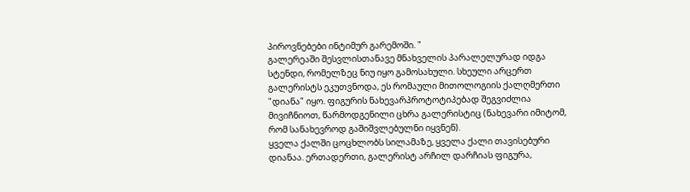პიროვნებები ინტიმურ გარემოში. "
გალერეაში შესვლისთანავე მნახველის პარალელურად იდგა სტენდი, რომელზეც ნიუ იყო გამოსახული. სხეული არცერთ გალერისტს ეკუთვნოდა, ეს რომაული მითოლოგიის ქალღმერთი "დიანა" იყო. ფიგურის ნახევარპროტოტიპებად შეგვიძლია მივიჩნიოთ, წარმოდგენილი ცხრა გალერისტიც (ნახევარი იმიტომ, რომ სანახევროდ გაშიშვლებულნი იყვნენ).
ყველა ქალში ცოცხლობს სილამაზე, ყველა ქალი თავისებური დიანაა. ერთადერთი, გალერისტ არჩილ დარჩიას ფიგურა,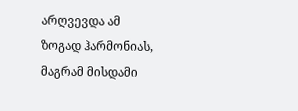არღვევდა ამ ზოგად ჰარმონიას, მაგრამ მისდამი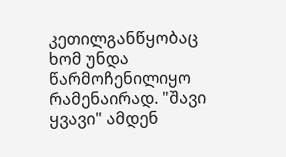კეთილგანწყობაც ხომ უნდა წარმოჩენილიყო რამენაირად. "შავი ყვავი" ამდენ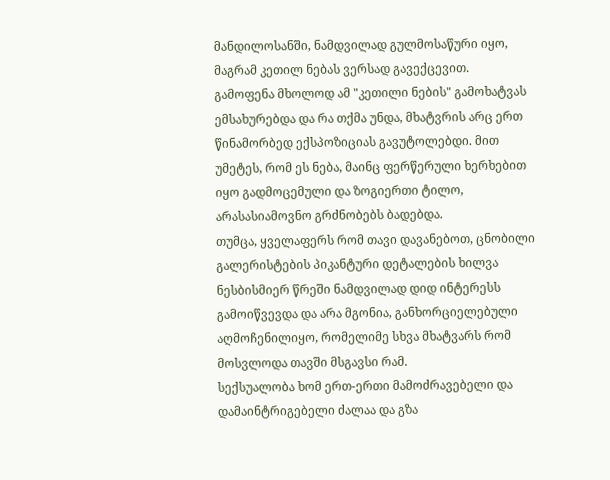მანდილოსანში, ნამდვილად გულმოსაწური იყო, მაგრამ კეთილ ნებას ვერსად გავექცევით.
გამოფენა მხოლოდ ამ "კეთილი ნების" გამოხატვას ემსახურებდა და რა თქმა უნდა, მხატვრის არც ერთ წინამორბედ ექსპოზიციას გავუტოლებდი. მით უმეტეს, რომ ეს ნება, მაინც ფერწერული ხერხებით იყო გადმოცემული და ზოგიერთი ტილო, არასასიამოვნო გრძნობებს ბადებდა.
თუმცა, ყველაფერს რომ თავი დავანებოთ, ცნობილი გალერისტების პიკანტური დეტალების ხილვა ნესბისმიერ წრეში ნამდვილად დიდ ინტერესს გამოიწვევდა და არა მგონია, განხორციელებული აღმოჩენილიყო, რომელიმე სხვა მხატვარს რომ მოსვლოდა თავში მსგავსი რამ.
სექსუალობა ხომ ერთ-ერთი მამოძრავებელი და დამაინტრიგებელი ძალაა და გზა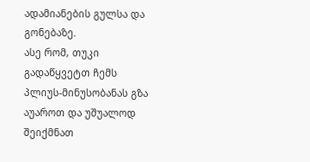ადამიანების გულსა და გონებაზე.
ასე რომ, თუკი გადაწყვეტთ ჩემს პლიუს-მინუსობანას გზა აუაროთ და უშუალოდ შეიქმნათ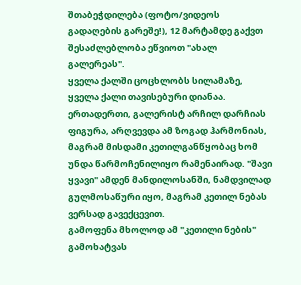შთაბეჭდილება (ფოტო/ვიდეოს გადაღების გარეშე!), 12 მარტამდე გაქვთ შესაძლებლობა ეწვიოთ "ახალ გალერეას".
ყველა ქალში ცოცხლობს სილამაზე, ყველა ქალი თავისებური დიანაა. ერთადერთი, გალერისტ არჩილ დარჩიას ფიგურა, არღვევდა ამ ზოგად ჰარმონიას, მაგრამ მისდამი კეთილგანწყობაც ხომ უნდა წარმოჩენილიყო რამენაირად. "შავი ყვავი" ამდენ მანდილოსანში, ნამდვილად გულმოსაწური იყო, მაგრამ კეთილ ნებას ვერსად გავექცევით.
გამოფენა მხოლოდ ამ "კეთილი ნების" გამოხატვას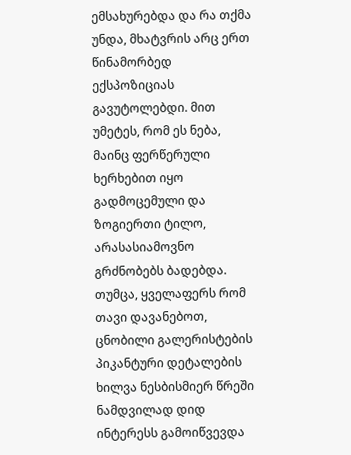ემსახურებდა და რა თქმა უნდა, მხატვრის არც ერთ წინამორბედ ექსპოზიციას გავუტოლებდი. მით უმეტეს, რომ ეს ნება, მაინც ფერწერული ხერხებით იყო გადმოცემული და ზოგიერთი ტილო, არასასიამოვნო გრძნობებს ბადებდა.
თუმცა, ყველაფერს რომ თავი დავანებოთ, ცნობილი გალერისტების პიკანტური დეტალების ხილვა ნესბისმიერ წრეში ნამდვილად დიდ ინტერესს გამოიწვევდა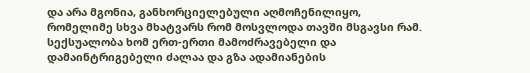და არა მგონია, განხორციელებული აღმოჩენილიყო, რომელიმე სხვა მხატვარს რომ მოსვლოდა თავში მსგავსი რამ.
სექსუალობა ხომ ერთ-ერთი მამოძრავებელი და დამაინტრიგებელი ძალაა და გზა ადამიანების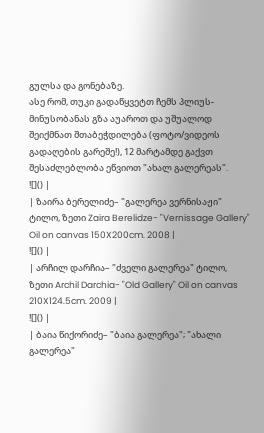გულსა და გონებაზე.
ასე რომ, თუკი გადაწყვეტთ ჩემს პლიუს-მინუსობანას გზა აუაროთ და უშუალოდ შეიქმნათ შთაბეჭდილება (ფოტო/ვიდეოს გადაღების გარეშე!), 12 მარტამდე გაქვთ შესაძლებლობა ეწვიოთ "ახალ გალერეას".
![]() |
| ზაირა ბერელიძე– "გალერეა ვერნისაჟი" ტილო, ზეთი Zaira Berelidze- "Vernissage Gallery" Oil on canvas 150X200cm. 2008 |
![]() |
| არჩილ დარჩია– "ძველი გალერეა" ტილო, ზეთი Archil Darchia- "Old Gallery" Oil on canvas 210X124.5cm. 2009 |
![]() |
| ბაია წიქორიძე– "ბაია გალერეა"; "ახალი გალერეა"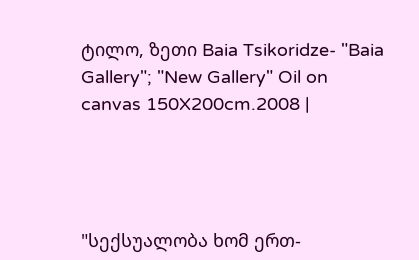ტილო, ზეთი Baia Tsikoridze- "Baia Gallery"; "New Gallery" Oil on canvas 150X200cm.2008 |




"სექსუალობა ხომ ერთ-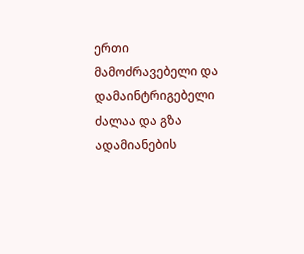ერთი მამოძრავებელი და დამაინტრიგებელი ძალაა და გზა ადამიანების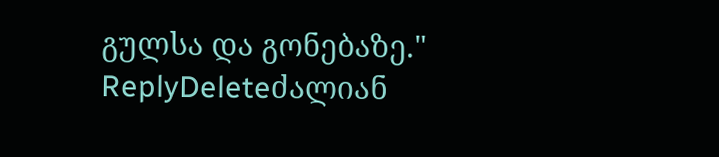გულსა და გონებაზე."
ReplyDeleteძალიან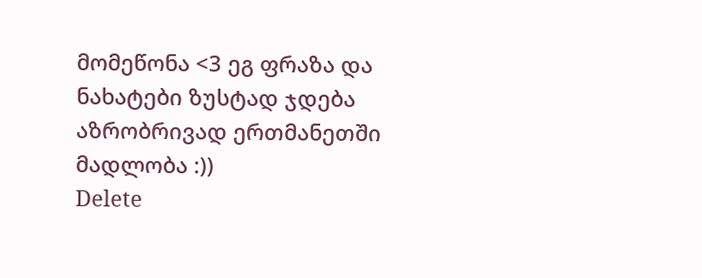მომეწონა <3 ეგ ფრაზა და ნახატები ზუსტად ჯდება აზრობრივად ერთმანეთში
მადლობა :))
Delete